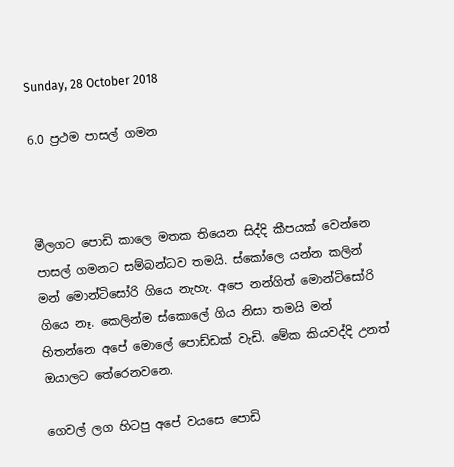Sunday, 28 October 2018

6.0 ප්‍රථම පාසල් ගමන



මීලගට පොඩි කාලෙ මතක තියෙන සිද්දි කීපයක් වෙන්නෙ පාසල් ගමනට සම්බන්ධව තමයි. ස්කෝලෙ යන්න කලින් මන් මොන්ටිසෝරි ගියෙ නැහැ. අපෙ නන්ගිත් මොන්ටිසෝරි ගියෙ නෑ. කෙලින්ම ස්කොලේ ගිය නිසා තමයි මන් හිතන්නෙ අපේ මොලේ පොඩ්ඩක් වැඩි. මේක කියවද්දි උනත් ඔයාලට තේරෙනවනෙ.

ගෙවල් ලග හිටපු අපේ වයසෙ පොඩි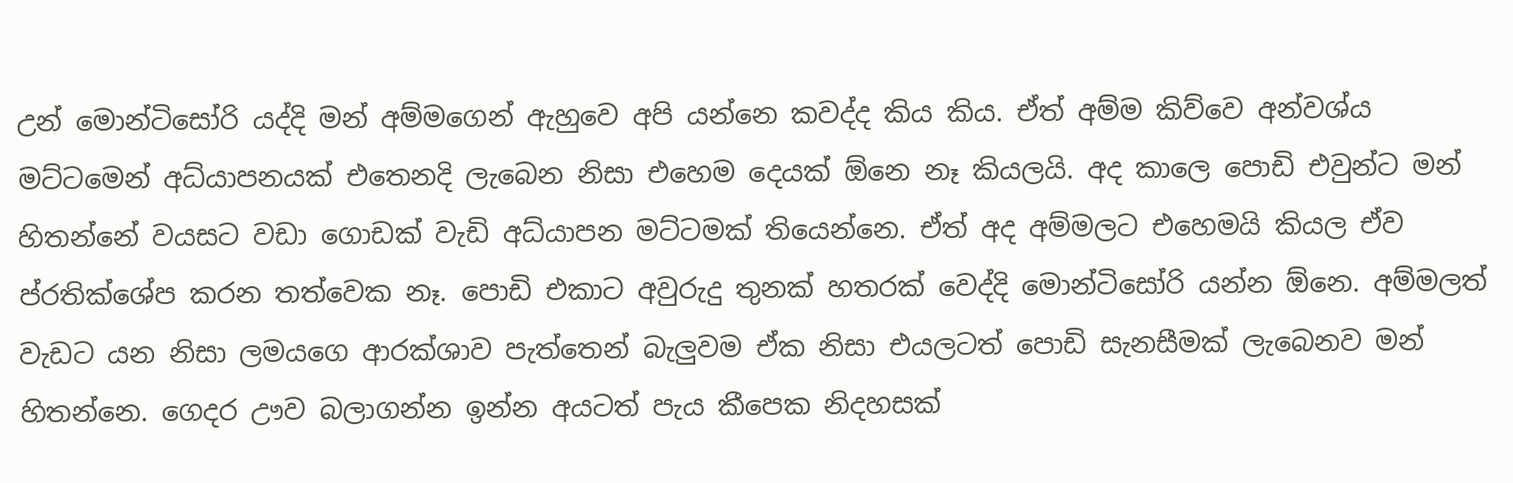උන් මොන්ටිසෝරි යද්දි මන් අම්මගෙන් ඇහුවෙ අපි යන්නෙ කවද්ද කිය කිය. ඒත් අම්ම කිව්වෙ අන්වශ්ය මට්ටමෙන් අධ්යාපනයක් එතෙනදි ලැබෙන නිසා එහෙම දෙයක් ඕනෙ නෑ කියලයි. අද කාලෙ පොඩි එවුන්ට මන් හිතන්නේ වයසට වඩා ගොඩක් වැඩි අධ්යාපන මට්ටමක් තියෙන්නෙ. ඒත් අද අම්මලට එහෙමයි කියල ඒව ප්රතික්ශේප කරන තත්වෙක නෑ. පොඩි එකාට අවුරුදු තුනක් හතරක් වෙද්දි මොන්ටිසෝරි යන්න ඕනෙ. අම්මලත් වැඩට යන නිසා ලමයගෙ ආරක්ශාව පැත්තෙන් බැලුවම ඒක නිසා එයලටත් පොඩි සැනසීමක් ලැබෙනව මන් හිතන්නෙ. ගෙදර ඌව බලාගන්න ඉන්න අයටත් පැය කීපෙක නිදහසක්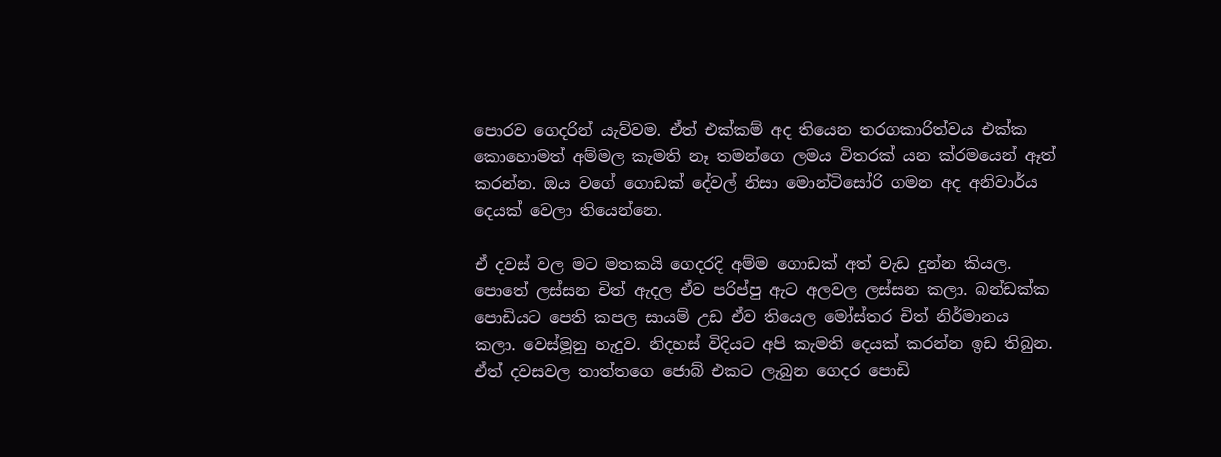පොරව ගෙදරින් යැව්වම. ඒත් එක්කම් අද තියෙන තරගකාරිත්වය එක්ක කොහොමත් අම්මල කැමති නෑ තමන්ගෙ ලමය විතරක් යන ක්රමයෙන් ඈත් කරන්න. ඔය වගේ ගොඩක් දේවල් නිසා මොන්ටිසෝරි ගමන අද අනිවාර්ය දෙයක් වෙලා තියෙන්නෙ.

ඒ දවස් වල මට මතකයි ගෙදරදි අම්ම ගොඩක් අත් වැඩ දුන්න කියල. පොතේ ලස්සන චිත් ඇදල ඒව පරිප්පු ඇට අලවල ලස්සන කලා. බන්ඩක්ක පොඩියට පෙති කපල සායම් උඩ ඒව තියෙල මෝස්තර චිත් නිර්මානය කලා. වෙස්මූනු හැදුව. නිදහස් විදියට අපි කැමති දෙයක් කරන්න ඉඩ තිබුන. ඒත් දවසවල තාත්තගෙ ජොබ් එකට ලැබුන ගෙදර පොඩි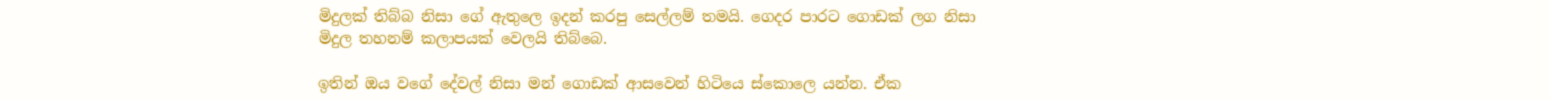මිදුලක් තිබ්බ නිසා ගේ ඇතුලෙ ඉදන් කරපු සෙල්ලම් තමයි. ගෙදර පාරට ගොඩක් ලග නිසා මිදුල තහනම් කලාපයක් වෙලයි තිබ්බෙ.

ඉතින් ඔය වගේ දේවල් නිසා මන් ගොඩක් ආසවෙන් හිටියෙ ස්කොලෙ යන්න. ඒක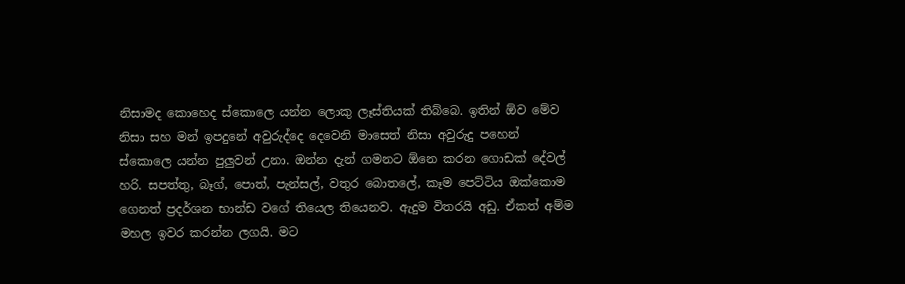නිසාමද කොහෙද ස්කොලෙ යන්න ලොකු ලෑස්තියක් තිබ්බෙ. ඉතින් ඕව මේව නිසා සහ මන් ඉපදුනේ අවුරුද්දෙ දෙවෙනි මාසෙත් නිසා අවුරුදු පහෙන් ස්කොලෙ යන්න පුලුවන් උනා. ඔන්න දැන් ගමනට ඕනෙ කරන ගොඩක් දේවල් හරි. සපත්තු, බෑග්, පොත්, පැන්සල්, වතුර බොතලේ, කෑම පෙට්ටිය ඔක්කොම ගෙනත් ප්‍රදර්ශන භාන්ඩ වගේ තියෙල තියෙනව. ඇදුම විතරයි අඩු. ඒකත් අම්ම මහල ඉවර කරන්න ලගයි. මට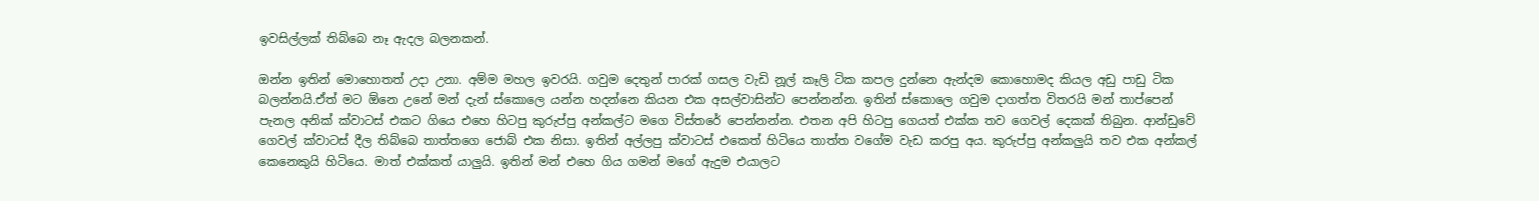ඉවසිල්ලක් තිබ්බෙ නෑ ඇදල බලනකන්.

ඔන්න ඉතින් මොහොතත් උදා උනා. අම්ම මහල ඉවරයි. ගවුම දෙතුන් පාරක් ගසල වැඩි නූල් කෑලි ටික කපල දුන්නෙ ඇන්දම කොහොමද කියල අඩු පාඩු ටික බලන්නයි.ඒත් මට ඕනෙ උනේ මන් දැන් ස්කොලෙ යන්න හදන්නෙ කියන එක අසල්වාසින්ට පෙන්නන්න. ඉතින් ස්කොලෙ ගවුම දාගත්ත විතරයි මන් තාප්පෙන් පැනල අනික් ක්වාටස් එකට ගියෙ එහෙ හිටපු කුරුප්පු අන්කල්ට මගෙ විස්තරේ පෙන්නන්න. එතන අපි හිටපු ගෙයත් එක්ක තව ගෙවල් දෙකක් තිබුන. ආන්ඩුවේ ගෙවල් ක්වාටස් දීල තිබ්බෙ තාත්තගෙ ජොබ් එක නිසා. ඉතින් අල්ලපු ක්වාටස් එකෙත් හිටියෙ තාත්ත වගේම වැඩ කරපු අය. කුරුප්පු අන්කලුයි තව එක අන්කල් කෙනෙකුයි හිටියෙ. මාත් එක්කත් යාලුයි. ඉතින් මන් එහෙ ගිය ගමන් මගේ ඇදුම එයාලට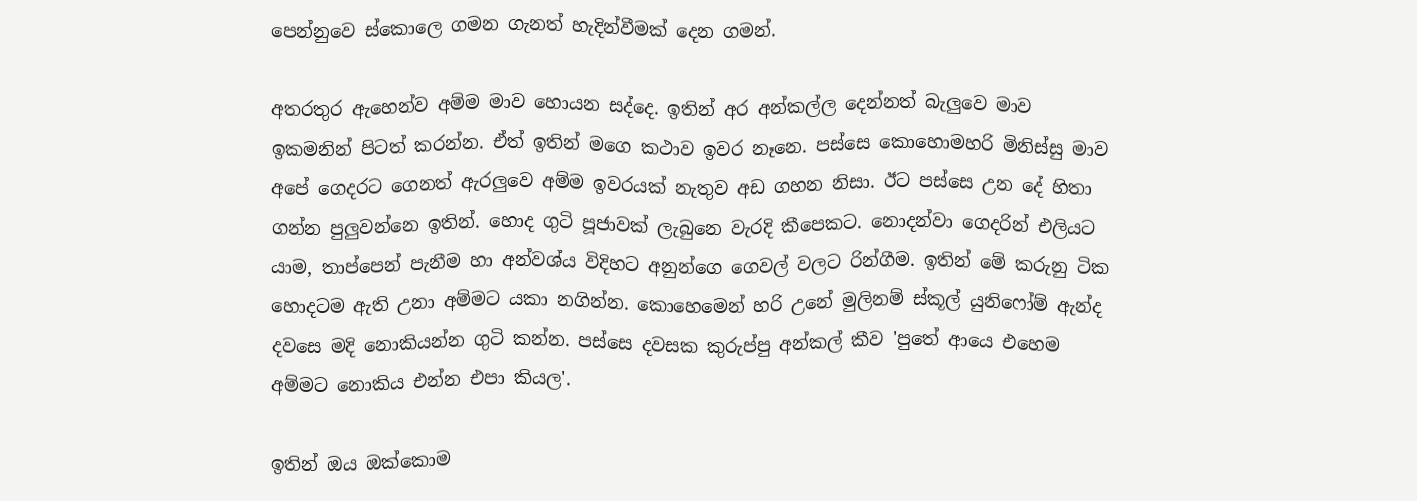පෙන්නුවෙ ස්කොලෙ ගමන ගැනත් හැදින්වීමක් දෙන ගමන්.

අතරතුර ඇහෙන්ව අම්ම මාව හොයන සද්දෙ. ඉතින් අර අන්කල්ල දෙන්නත් බැලුවෙ මාව ඉකමනින් පිටත් කරන්න. ඒත් ඉතින් මගෙ කථාව ඉවර නෑනෙ. පස්සෙ කොහොමහරි මිනිස්සු මාව අපේ ගෙදරට ගෙනත් ඇරලුවෙ අම්ම ඉවරයක් නැතුව අඩ ගහන නිසා. ඊට පස්සෙ උන දේ හිතා ගන්න පුලුවන්නෙ ඉතින්. හොද ගුටි පූජාවක් ලැබුනෙ වැරදි කීපෙකට. නොදන්වා ගෙදරින් එලියට යාම, තාප්පෙන් පැනීම හා අන්වශ්ය විදිහට අනුන්ගෙ ගෙවල් වලට රින්ගීම. ඉතින් මේ කරුනු ටික හොදටම ඇති උනා අම්මට යකා නගින්න. කොහෙමෙන් හරි උනේ මුලිනම් ස්කූල් යුනිෆෝම් ඇන්ද දවසෙ මදි නොකියන්න ගුටි කන්න. පස්සෙ දවසක කුරුප්පු අන්කල් කීව 'පුතේ ආයෙ එහෙම අම්මට නොකිය එන්න එපා කියල'.

ඉතින් ඔය ඔක්කොම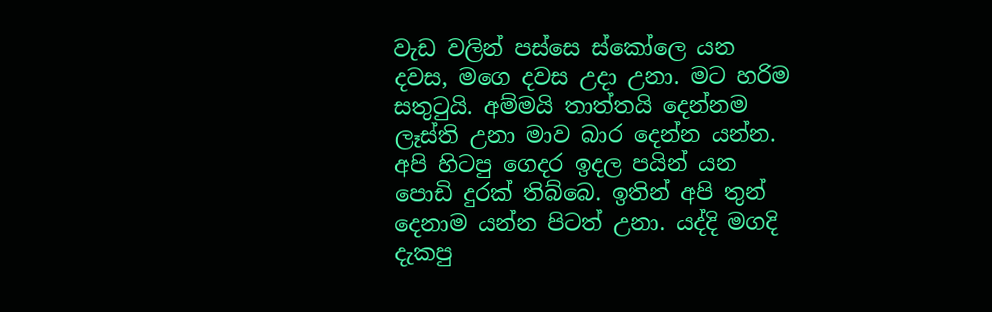වැඩ වලින් පස්සෙ ස්කෝලෙ යන දවස, මගෙ දවස උදා උනා. මට හරිම සතුටුයි. අම්මයි තාත්තයි දෙන්නම ලෑස්ති උනා මාව බාර දෙන්න යන්න. අපි හිටපු ගෙදර ඉදල පයින් යන පොඩි දුරක් තිබ්බෙ. ඉතින් අපි තුන් දෙනාම යන්න පිටත් උනා. යද්දි මගදි දැකපු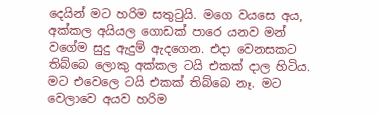දෙයින් මට හරිම සතුටුයි. මගෙ වයසෙ අය, අක්කල අයියල ගොඩක් පාරෙ යනව මන් වගේම සුදු ඇදුම් ඇදගෙන. එදා වෙනසකට තිබ්බෙ ලොකු අක්කල ටයි එකක් දාල හිටිය. මට එවෙලෙ ටයි එකක් තිබ්බෙ නෑ. මට වෙලාවෙ අයව හරිම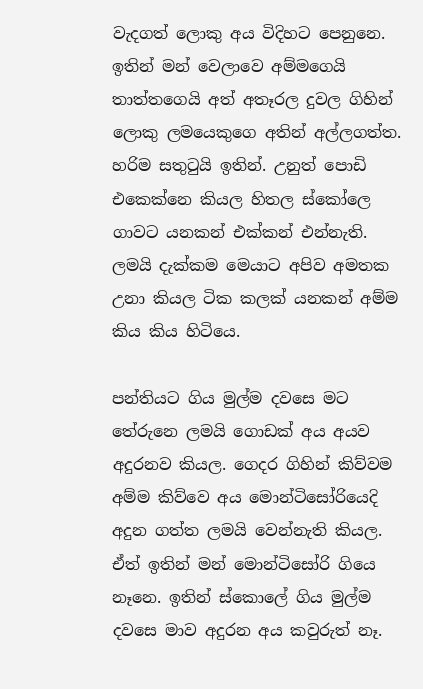වැදගත් ලොකු අය විදිහට පෙනුනෙ. ඉතින් මන් වෙලාවෙ අම්මගෙයි තාත්තගෙයි අත් අතෑරල දුවල ගිහින් ලොකු ලමයෙකුගෙ අතින් අල්ලගත්ත. හරිම සතුටුයි ඉතින්. උනුත් පොඩි එකෙක්නෙ කියල හිතල ස්කෝලෙ ගාවට යනකන් එක්කන් එන්නැති. ලමයි දැක්කම මෙයාට අපිව අමතක උනා කියල ටික කලක් යනකන් අම්ම කිය කිය හිටියෙ.

පන්තියට ගිය මුල්ම දවසෙ මට තේරුනෙ ලමයි ගොඩක් අය අයව අදුරනව කියල. ගෙදර ගිහින් කිව්වම අම්ම කිව්වෙ අය මොන්ටිසෝරියෙදි අදුන ගත්ත ලමයි වෙන්නැති කියල. ඒත් ඉතින් මන් මොන්ටිසෝරි ගියෙ නෑනෙ. ඉතින් ස්කොලේ ගිය මුල්ම දවසෙ මාව අදුරන අය කවුරුත් නෑ.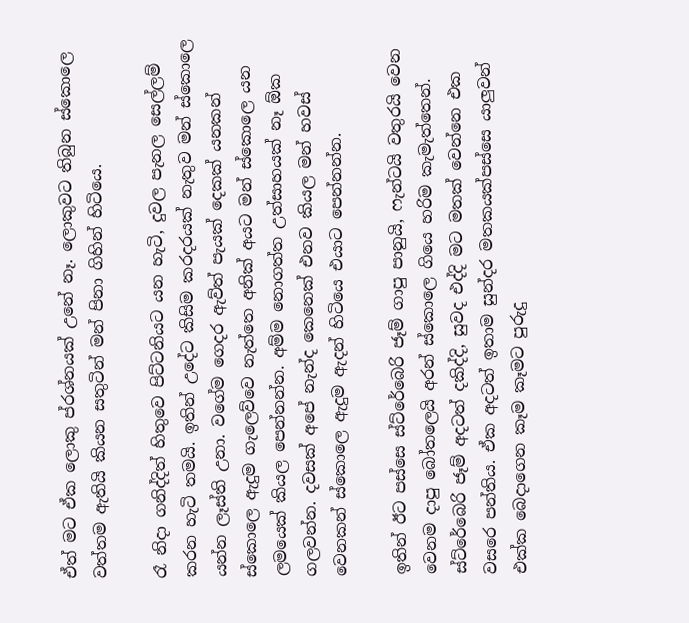ඒත් මට ඒක ලොකු ප්රශ්නයක් උනේ නෑ. ලොකුවට තිබුන ස්කොලෙ වත්තම ඇතියි කියන සතුටින් මන් පිනා ගිහින් හිටියෙ.

රෑ නිදා ගනිද්දිත් හිතුවෙ පිට්ටනියට යන හැටි, දුවල පැනල සෙල්ලම් කරන හැටි තමයි. ඉතින් උදේට කිසිම කරදරයක් නැතුව මන් ස්කොලෙ යන්න ලෑස්ති උනා. වගේම ගෙදර ඇව්ත් පැයක් දෙකක් යනකන් ස්කොලෙ ඇදුම ගැලෙව්වෙ නැත්තෙ අනික් අයට මන් ස්කොලෙ යන ලමයෙක් කියල පෙන්නන්න. අම්ම නොගත්ත උත්සාහයක් නෑ ඕක ගලවන්න. දවසක් අපේ නැන්ද කෙනෙක් එනව කියල මන් හවස් වෙනකන් ස්කොලෙ ඇදුම ඇදන් හිටියෙ එයාට පෙන්නන්න.

ඉතින් ඊට පස්සෙ ස්ට්රේබෙරි ජෑම් ගාපු පානුයි, ෆැන්ටයි වතුරයි වෙන වෙනම දාපු බෝතලෙයි අරන් ස්කොලෙ ගියෙ හරිම කැමැත්තෙන්. ස්ට්රේබෙරි ජෑම් අදටත් දකිද්දි, සුවද එද්දි මට මතක් වෙන්නෙ එක වසරෙ පන්තිය. ඒක අදටත් ඉතාම සුන්දර මතකයක්පස්සෙ යාලුවන් එක්ක බෙදාගෙන කෑම කෑමට පුරුදු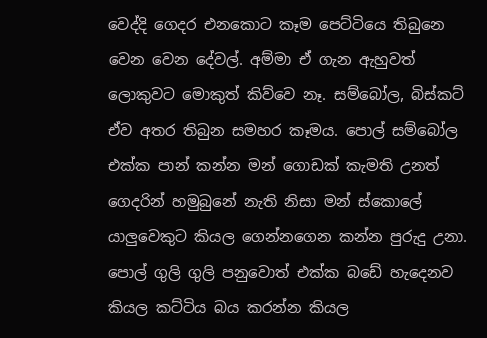වෙද්දි ගෙදර එනකොට කෑම පෙට්ටියෙ තිබුනෙ වෙන වෙන දේවල්. අම්මා ඒ ගැන ඇහුවත් ලොකුවට මොකුත් කිව්වෙ නෑ. සම්බෝල, බිස්කට් ඒව අතර තිබුන සමහර කෑමය. පොල් සම්බෝල එක්ක පාන් කන්න මන් ගොඩක් කැමති උනත් ගෙදරින් හමුබුනේ නැති නිසා මන් ස්කොලේ යාලුවෙකුට කියල ගෙන්නගෙන කන්න පුරුදු උනා. පොල් ගුලි ගුලි පනුවොත් එක්ක බඩේ හැදෙනව කියල කට්ටිය බය කරන්න කියල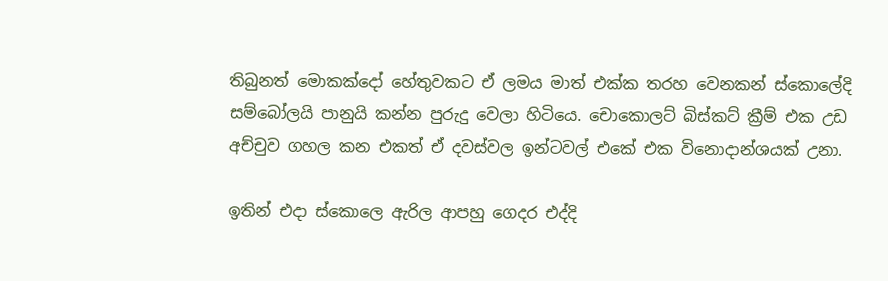තිබුනත් මොකක්දෝ හේතුවකට ඒ ලමය මාත් එක්ක තරහ වෙනකන් ස්කොලේදි සම්බෝලයි පානුයි කන්න පුරුදු වෙලා හිටියෙ. චොකොලට් බිස්කට් ක්‍රීම් එක උඩ අච්චුව ගහල කන එකත් ඒ දවස්වල ඉන්ටවල් එකේ එක විනොදාන්ශයක් උනා.

ඉතින් එදා ස්කොලෙ ඇරිල ආපහු ගෙදර එද්දි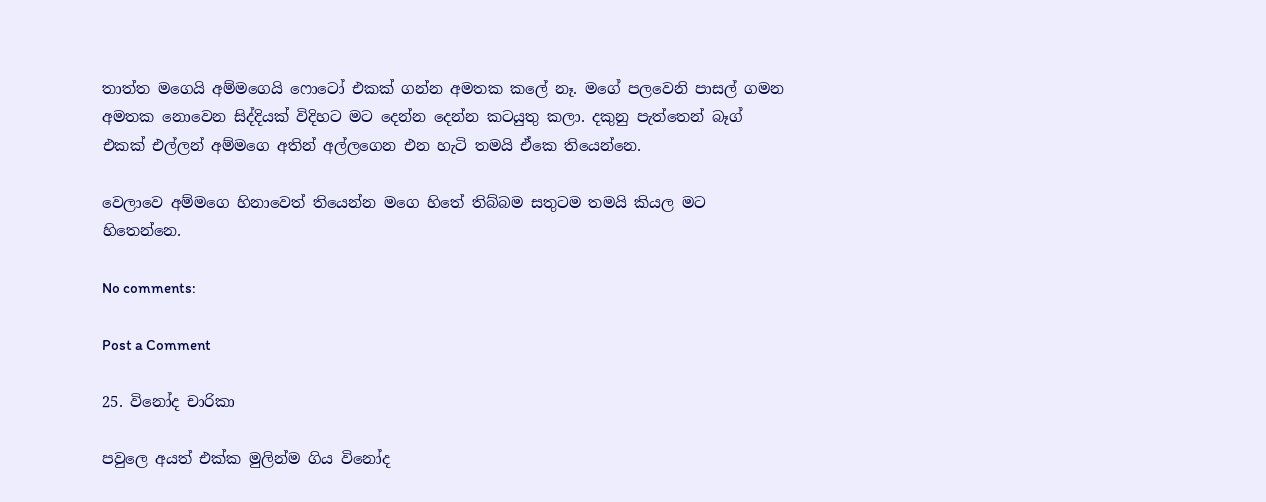තාත්ත මගෙයි අම්මගෙයි ෆොටෝ එකක් ගන්න අමතක කලේ නෑ. මගේ පලවෙනි පාසල් ගමන අමතක නොවෙන සිද්දියක් විදිහට මට දෙන්න දෙන්න කටයුතු කලා. දකුනු පැත්තෙන් බෑග් එකක් එල්ලන් අම්මගෙ අතින් අල්ලගෙන එන හැටි තමයි ඒකෙ තියෙන්නෙ.

වෙලාවෙ අම්මගෙ හිනාවෙත් තියෙන්න මගෙ හිතේ තිබ්බම සතුටම තමයි කියල මට හිතෙන්නෙ.

No comments:

Post a Comment

25. විනෝද චාරිකා

පවුලෙ අයත් එක්ක මුලින්ම ගිය විනෝද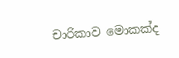චාරිකාව මොකක්ද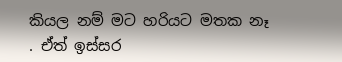කියල නම් මට හරියට මතක නෑ . ඒත් ඉස්සර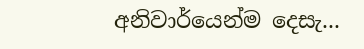අනිවාර්යෙන්ම දෙසැ...